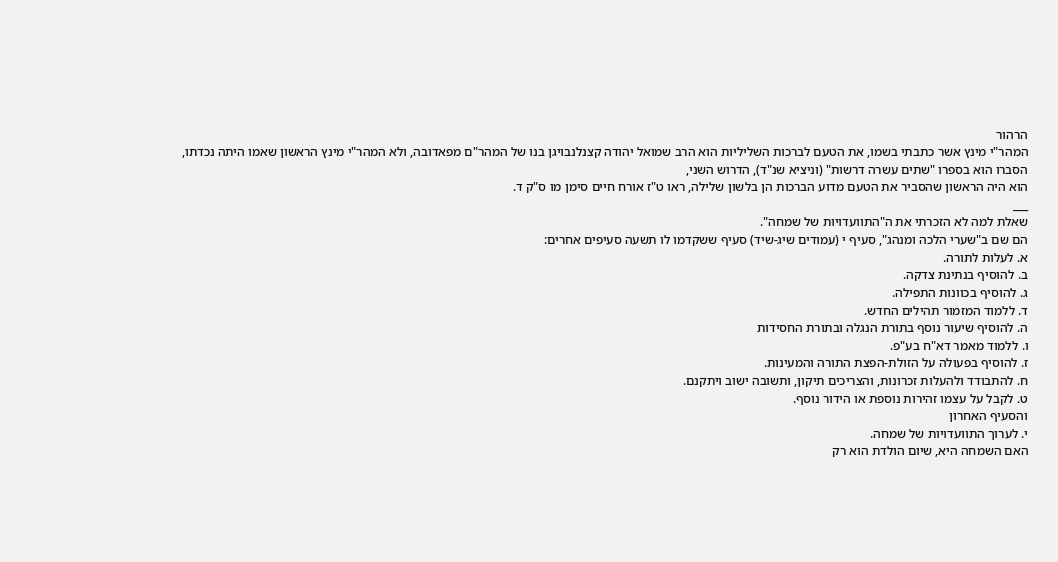הרהור
המהר"י מינץ אשר כתבתי בשמו, את הטעם לברכות השליליות הוא הרב שמואל יהודה קצנלנבויגן בנו של המהר"ם מפאדובה, ולא המהר"י מינץ הראשון שאמו היתה נכדתו, הסברו הוא בספרו "שתים עשרה דרשות" (וניציא שנ"ד), הדרוש השני,
הוא היה הראשון שהסביר את הטעם מדוע הברכות הן בלשון שלילה, ראו ט"ז אורח חיים סימן מו ס"ק ד.
___
שאלת למה לא הזכרתי את ה"התוועדויות של שמחה".
הם שם ב"שערי הלכה ומנהג", סעיף י (עמודים שיג-שיד) סעיף ששקדמו לו תשעה סעיפים אחרים:
א. לעלות לתורה.
ב. להוסיף בנתינת צדקה.
ג. להוסיף בכוונות התפילה.
ד. ללמוד המזמור תהילים החדש.
ה. להוסיף שיעור נוסף בתורת הנגלה ובתורת החסידות
ו. ללמוד מאמר דא"ח בע"פ.
ז. להוסיף בפעולה על הזולת-הפצת התורה והמעינות.
ח. להתבודד ולהעלות זכרונות, והצריכים תיקון, ותשובה ישוב ויתקנם.
ט. לקבל על עצמו זהירות נוספת או הידור נוסף.
והסעיף האחרון
י. לערוך התוועדויות של שמחה.
האם השמחה היא, שיום הולדת הוא רק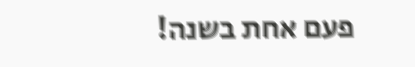פעם אחת בשנה!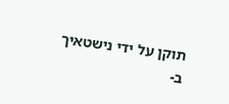תוקן על ידי נישטאיך ב-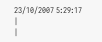23/10/2007 5:29:17
|
|